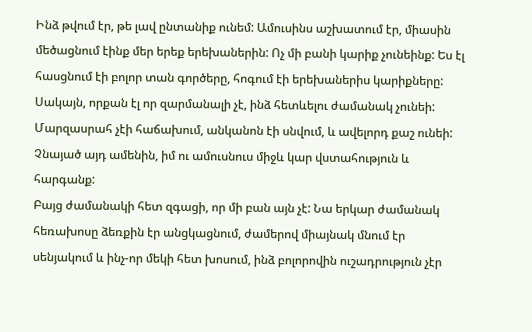Ինձ թվում էր, թե լավ ընտանիք ունեմ: Ամուսինս աշխատում էր, միասին մեծացնում էինք մեր երեք երեխաներին: Ոչ մի բանի կարիք չունեինք: Ես էլ հասցնում էի բոլոր տան գործերը, հոգում էի երեխաներիս կարիքները: Սակայն, որքան էլ որ զարմանալի չէ, ինձ հետևելու ժամանակ չունեի: Մարզասրահ չէի հաճախում, անկանոն էի սնվում, և ավելորդ քաշ ունեի: Չնայած այդ ամենին, իմ ու ամուսնուս միջև կար վստահություն և հարգանք:
Բայց ժամանակի հետ զգացի, որ մի բան այն չէ: Նա երկար ժամանակ հեռախոսը ձեռքին էր անցկացնում, ժամերով միայնակ մնում էր սենյակում և ինչ-որ մեկի հետ խոսում, ինձ բոլորովին ուշադրություն չէր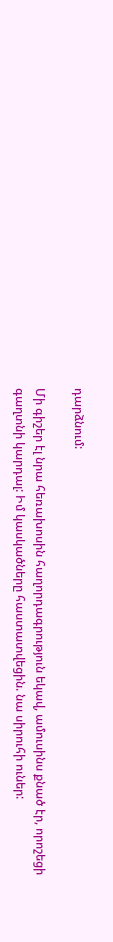դարձնում:

Մի գիշեր էլ նրա հեռախոսին հաղորդագրություն եկավ, ամուսինս քնած էր, որոշեցի գաղտնի կարդալ: Իմ կասկածները հաստատվեցին. նա սիրուհի ուներ: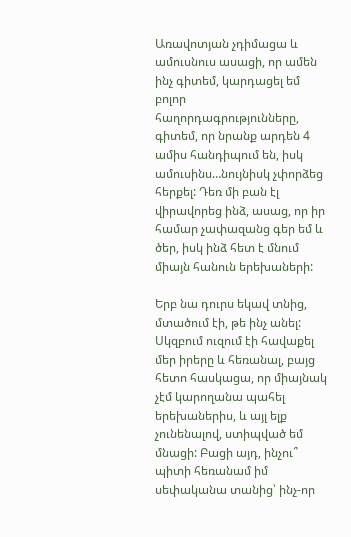Առավոտյան չդիմացա և ամուսնուս ասացի, որ ամեն ինչ գիտեմ, կարդացել եմ բոլոր հաղորդագրությունները, գիտեմ, որ նրանք արդեն 4 ամիս հանդիպում են, իսկ ամուսինս…նույնիսկ չփորձեց հերքել: Դեռ մի բան էլ վիրավորեց ինձ, ասաց, որ իր համար չափազանց գեր եմ և ծեր, իսկ ինձ հետ է մնում միայն հանուն երեխաների:

Երբ նա դուրս եկավ տնից, մտածում էի, թե ինչ անել: Սկզբում ուզում էի հավաքել մեր իրերը և հեռանալ, բայց հետո հասկացա, որ միայնակ չէմ կարողանա պահել երեխաներիս, և այլ ելք չունենալով, ստիպված եմ մնացի: Բացի այդ, ինչու՞ պիտի հեռանամ իմ սեփականա տանից՝ ինչ-որ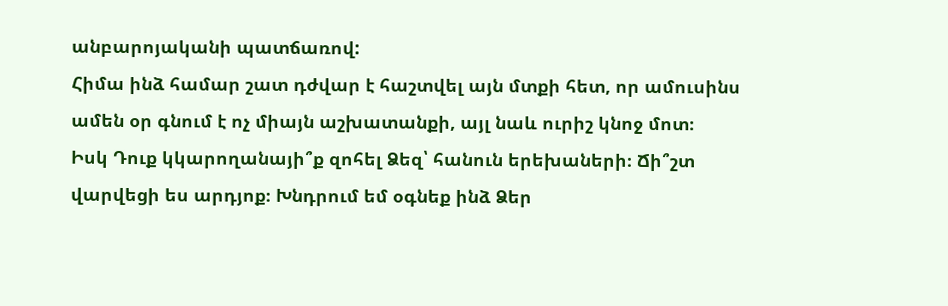անբարոյականի պատճառով:
Հիմա ինձ համար շատ դժվար է հաշտվել այն մտքի հետ, որ ամուսինս ամեն օր գնում է ոչ միայն աշխատանքի, այլ նաև ուրիշ կնոջ մոտ։
Իսկ Դուք կկարողանայի՞ք զոհել Ձեզ՝ հանուն երեխաների։ Ճի՞շտ վարվեցի ես արդյոք։ Խնդրում եմ օգնեք ինձ Ձեր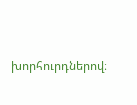խորհուրդներով։